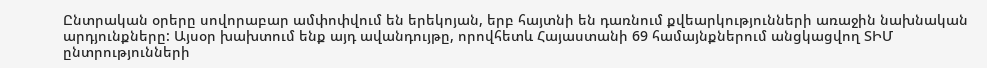Ընտրական օրերը սովորաբար ամփոփվում են երեկոյան, երբ հայտնի են դառնում քվեարկությունների առաջին նախնական արդյունքները: Այսօր խախտում ենք այդ ավանդույթը, որովհետև Հայաստանի 69 համայնքներում անցկացվող ՏԻՄ ընտրությունների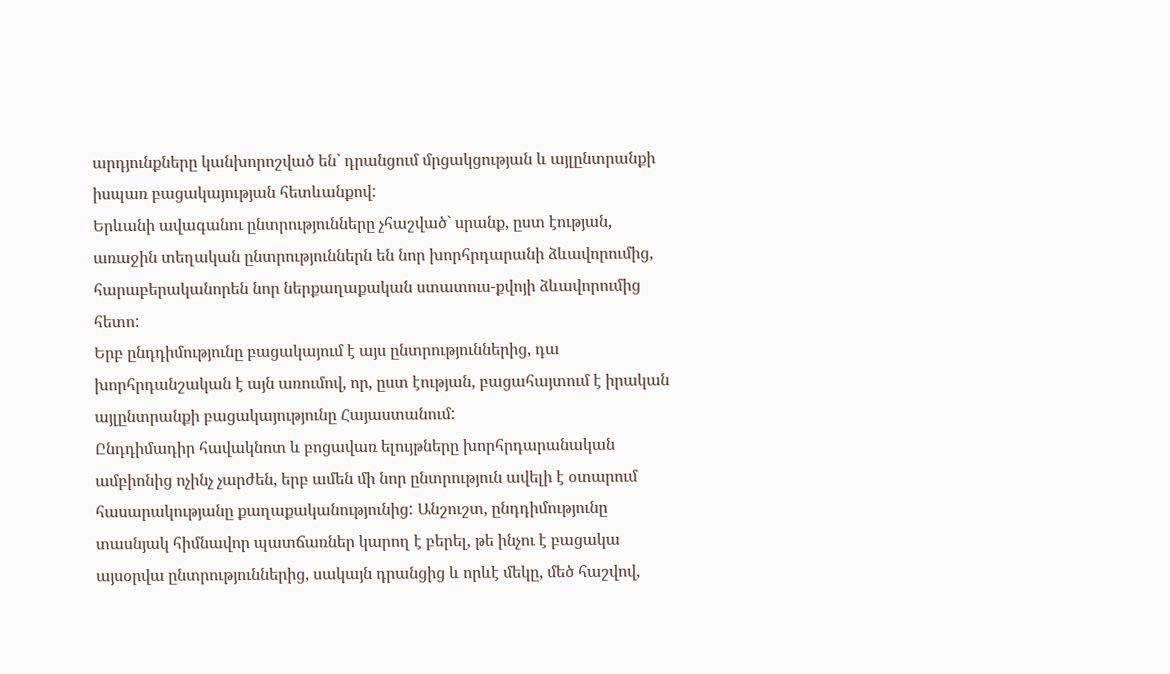արդյունքները կանխորոշված են` դրանցում մրցակցության և այլընտրանքի իսպառ բացակայության հետևանքով:
Երևանի ավագանու ընտրությունները չհաշված` սրանք, ըստ էության, առաջին տեղական ընտրություններն են նոր խորհրդարանի ձևավորումից, հարաբերականորեն նոր ներքաղաքական ստատուս-քվոյի ձևավորումից հետո:
Երբ ընդդիմությունը բացակայում է այս ընտրություններից, դա խորհրդանշական է այն առումով, որ, ըստ էության, բացահայտում է իրական այլընտրանքի բացակայությունը Հայաստանում:
Ընդդիմադիր հավակնոտ և բոցավառ ելույթները խորհրդարանական ամբիոնից ոչինչ չարժեն, երբ ամեն մի նոր ընտրություն ավելի է օտարում հասարակությանը քաղաքականությունից: Անշուշտ, ընդդիմությունը տասնյակ հիմնավոր պատճառներ կարող է բերել, թե ինչու է բացակա այսօրվա ընտրություններից, սակայն դրանցից և որևէ մեկը, մեծ հաշվով,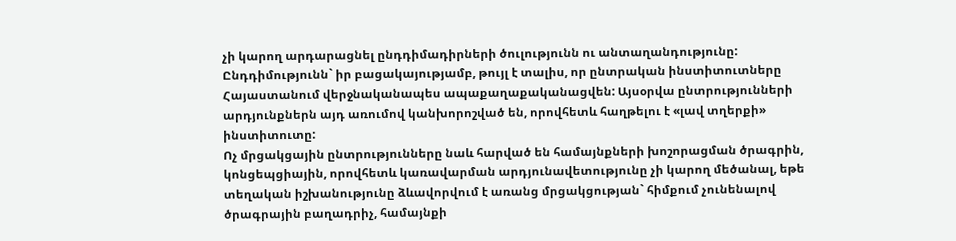չի կարող արդարացնել ընդդիմադիրների ծուլությունն ու անտաղանդությունը:
Ընդդիմությունն` իր բացակայությամբ, թույլ է տալիս, որ ընտրական ինստիտուտները Հայաստանում վերջնականապես ապաքաղաքականացվեն: Այսօրվա ընտրությունների արդյունքներն այդ առումով կանխորոշված են, որովհետև հաղթելու է «լավ տղերքի» ինստիտուտը:
Ոչ մրցակցային ընտրությունները նաև հարված են համայնքների խոշորացման ծրագրին, կոնցեպցիային, որովհետև կառավարման արդյունավետությունը չի կարող մեծանալ, եթե տեղական իշխանությունը ձևավորվում է առանց մրցակցության` հիմքում չունենալով ծրագրային բաղադրիչ, համայնքի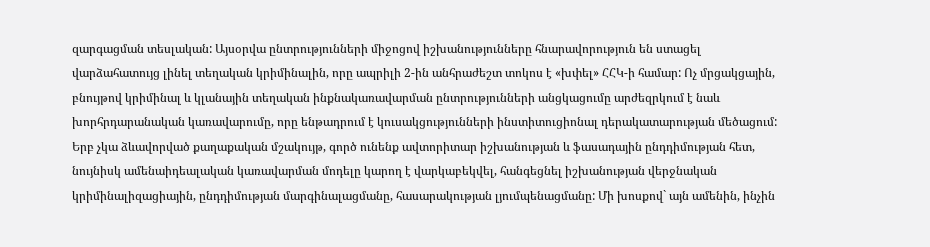զարգացման տեսլական: Այսօրվա ընտրությունների միջոցով իշխանությունները հնարավորություն են ստացել վարձահատույց լինել տեղական կրիմինալին, որը ապրիլի 2-ին անհրաժեշտ տոկոս է «խփել» ՀՀԿ-ի համար: Ոչ մրցակցային, բնույթով կրիմինալ և կլանային տեղական ինքնակառավարման ընտրությունների անցկացումը արժեզրկում է նաև խորհրդարանական կառավարումը, որը ենթադրում է կուսակցությունների ինստիտուցիոնալ դերակատարության մեծացում:
Երբ չկա ձևավորված քաղաքական մշակույթ, գործ ունենք ավտորիտար իշխանության և ֆասադային ընդդիմության հետ, նույնիսկ ամենաիդեալական կառավարման մոդելը կարող է վարկաբեկվել, հանգեցնել իշխանության վերջնական կրիմինալիզացիային, ընդդիմության մարգինալացմանը, հասարակության լյումպենացմանը: Մի խոսքով` այն ամենին, ինչին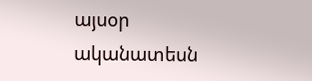այսօր ականատեսն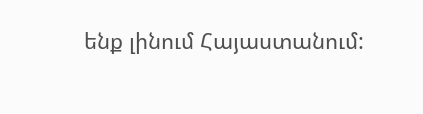ենք լինում Հայաստանում: